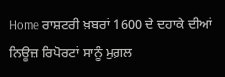Home ਰਾਸ਼ਟਰੀ ਖ਼ਬਰਾਂ 1600 ਦੇ ਦਹਾਕੇ ਦੀਆਂ ਨਿਊਜ਼ ਰਿਪੋਰਟਾਂ ਸਾਨੂੰ ਮੁਗ਼ਲ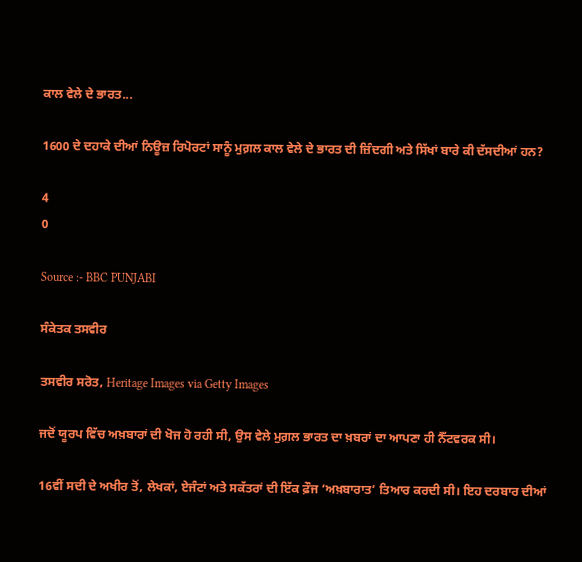ਕਾਲ ਵੇਲੇ ਦੇ ਭਾਰਤ...

1600 ਦੇ ਦਹਾਕੇ ਦੀਆਂ ਨਿਊਜ਼ ਰਿਪੋਰਟਾਂ ਸਾਨੂੰ ਮੁਗ਼ਲ ਕਾਲ ਵੇਲੇ ਦੇ ਭਾਰਤ ਦੀ ਜ਼ਿੰਦਗੀ ਅਤੇ ਸਿੱਖਾਂ ਬਾਰੇ ਕੀ ਦੱਸਦੀਆਂ ਹਨ?

4
0

Source :- BBC PUNJABI

ਸੰਕੇਤਕ ਤਸਵੀਰ

ਤਸਵੀਰ ਸਰੋਤ, Heritage Images via Getty Images

ਜਦੋਂ ਯੂਰਪ ਵਿੱਚ ਅਖ਼ਬਾਰਾਂ ਦੀ ਖੋਜ ਹੋ ਰਹੀ ਸੀ, ਉਸ ਵੇਲੇ ਮੁਗ਼ਲ ਭਾਰਤ ਦਾ ਖ਼ਬਰਾਂ ਦਾ ਆਪਣਾ ਹੀ ਨੈੱਟਵਰਕ ਸੀ।

16ਵੀਂ ਸਦੀ ਦੇ ਅਖੀਰ ਤੋਂ, ਲੇਖਕਾਂ, ਏਜੰਟਾਂ ਅਤੇ ਸਕੱਤਰਾਂ ਦੀ ਇੱਕ ਫ਼ੌਜ ‘ਅਖ਼ਬਾਰਾਤ’ ਤਿਆਰ ਕਰਦੀ ਸੀ। ਇਹ ਦਰਬਾਰ ਦੀਆਂ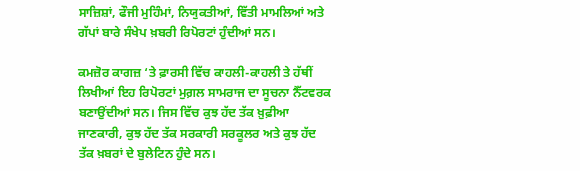ਸਾਜ਼ਿਸ਼ਾਂ, ਫੌਜੀ ਮੁਹਿੰਮਾਂ, ਨਿਯੁਕਤੀਆਂ, ਵਿੱਤੀ ਮਾਮਲਿਆਂ ਅਤੇ ਗੱਪਾਂ ਬਾਰੇ ਸੰਖੇਪ ਖ਼ਬਰੀ ਰਿਪੋਰਟਾਂ ਹੁੰਦੀਆਂ ਸਨ।

ਕਮਜ਼ੋਰ ਕਾਗਜ਼ ‘ਤੇ ਫ਼ਾਰਸੀ ਵਿੱਚ ਕਾਹਲੀ-ਕਾਹਲੀ ਤੇ ਹੱਥੀਂ ਲਿਖੀਆਂ ਇਹ ਰਿਪੋਰਟਾਂ ਮੁਗ਼ਲ ਸਾਮਰਾਜ ਦਾ ਸੂਚਨਾ ਨੈੱਟਵਰਕ ਬਣਾਉਂਦੀਆਂ ਸਨ। ਜਿਸ ਵਿੱਚ ਕੁਝ ਹੱਦ ਤੱਕ ਖ਼ੁਫ਼ੀਆ ਜਾਣਕਾਰੀ, ਕੁਝ ਹੱਦ ਤੱਕ ਸਰਕਾਰੀ ਸਰਕੂਲਰ ਅਤੇ ਕੁਝ ਹੱਦ ਤੱਕ ਖ਼ਬਰਾਂ ਦੇ ਬੁਲੇਟਿਨ ਹੁੰਦੇ ਸਨ।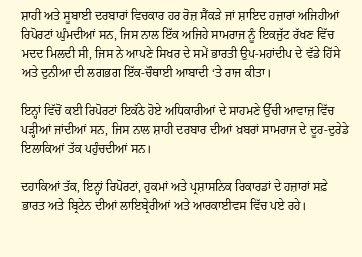ਸ਼ਾਹੀ ਅਤੇ ਸੂਬਾਈ ਦਰਬਾਰਾਂ ਵਿਚਕਾਰ ਹਰ ਰੋਜ਼ ਸੈਂਕੜੇ ਜਾਂ ਸ਼ਾਇਦ ਹਜ਼ਾਰਾਂ ਅਜਿਹੀਆਂ ਰਿਪੋਰਟਾਂ ਘੁੰਮਦੀਆਂ ਸਨ, ਜਿਸ ਨਾਲ ਇੱਕ ਅਜਿਹੇ ਸਾਮਰਾਜ ਨੂੰ ਇਕਜੁੱਟ ਰੱਖਣ ਵਿੱਚ ਮਦਦ ਮਿਲਦੀ ਸੀ, ਜਿਸ ਨੇ ਆਪਣੇ ਸਿਖਰ ਦੇ ਸਮੇਂ ਭਾਰਤੀ ਉਪ-ਮਹਾਂਦੀਪ ਦੇ ਵੱਡੇ ਹਿੱਸੇ ਅਤੇ ਦੁਨੀਆ ਦੀ ਲਗਭਗ ਇੱਕ-ਚੌਥਾਈ ਆਬਾਦੀ ‘ਤੇ ਰਾਜ ਕੀਤਾ।

ਇਨ੍ਹਾਂ ਵਿੱਚੋਂ ਕਈ ਰਿਪੋਰਟਾਂ ਇਕੱਠੇ ਹੋਏ ਅਧਿਕਾਰੀਆਂ ਦੇ ਸਾਹਮਣੇ ਉੱਚੀ ਆਵਾਜ਼ ਵਿੱਚ ਪੜ੍ਹੀਆਂ ਜਾਂਦੀਆਂ ਸਨ, ਜਿਸ ਨਾਲ ਸ਼ਾਹੀ ਦਰਬਾਰ ਦੀਆਂ ਖ਼ਬਰਾਂ ਸਾਮਰਾਜ ਦੇ ਦੂਰ-ਦੁਰੇਡੇ ਇਲਾਕਿਆਂ ਤੱਕ ਪਹੁੰਚਦੀਆਂ ਸਨ।

ਦਹਾਕਿਆਂ ਤੱਕ, ਇਨ੍ਹਾਂ ਰਿਪੋਰਟਾਂ, ਹੁਕਮਾਂ ਅਤੇ ਪ੍ਰਸ਼ਾਸਨਿਕ ਰਿਕਾਰਡਾਂ ਦੇ ਹਜ਼ਾਰਾਂ ਸਫ਼ੇ ਭਾਰਤ ਅਤੇ ਬ੍ਰਿਟੇਨ ਦੀਆਂ ਲਾਇਬ੍ਰੇਰੀਆਂ ਅਤੇ ਆਰਕਾਈਵਸ ਵਿੱਚ ਪਏ ਰਹੇ।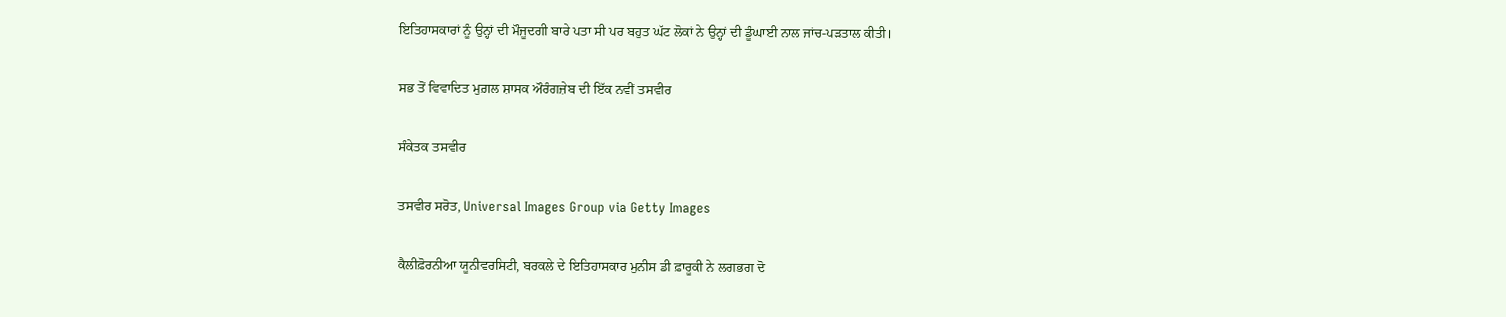ਇਤਿਹਾਸਕਾਰਾਂ ਨੂੰ ਉਨ੍ਹਾਂ ਦੀ ਮੌਜੂਦਗੀ ਬਾਰੇ ਪਤਾ ਸੀ ਪਰ ਬਹੁਤ ਘੱਟ ਲੋਕਾਂ ਨੇ ਉਨ੍ਹਾਂ ਦੀ ਡੂੰਘਾਈ ਨਾਲ ਜਾਂਚ-ਪੜਤਾਲ ਕੀਤੀ।

ਸਭ ਤੋਂ ਵਿਵਾਦਿਤ ਮੁਗ਼ਲ ਸ਼ਾਸਕ ਔਰੰਗਜ਼ੇਬ ਦੀ ਇੱਕ ਨਵੀਂ ਤਸਵੀਰ

ਸੰਕੇਤਕ ਤਸਵੀਰ

ਤਸਵੀਰ ਸਰੋਤ, Universal Images Group via Getty Images

ਕੈਲੀਫ਼ੋਰਨੀਆ ਯੂਨੀਵਰਸਿਟੀ, ਬਰਕਲੇ ਦੇ ਇਤਿਹਾਸਕਾਰ ਮੁਨੀਸ ਡੀ ਫ਼ਾਰੂਕੀ ਨੇ ਲਗਭਗ ਦੋ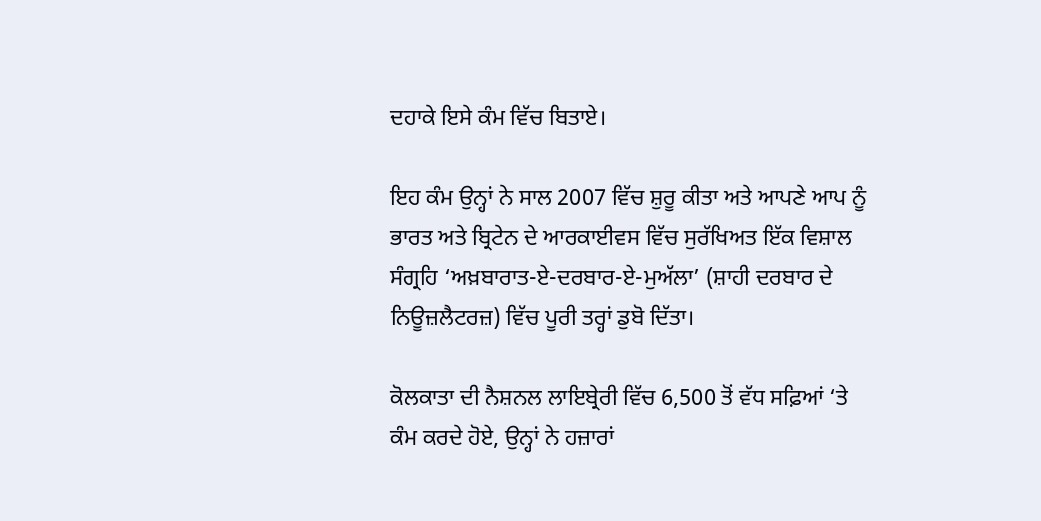ਦਹਾਕੇ ਇਸੇ ਕੰਮ ਵਿੱਚ ਬਿਤਾਏ।

ਇਹ ਕੰਮ ਉਨ੍ਹਾਂ ਨੇ ਸਾਲ 2007 ਵਿੱਚ ਸ਼ੁਰੂ ਕੀਤਾ ਅਤੇ ਆਪਣੇ ਆਪ ਨੂੰ ਭਾਰਤ ਅਤੇ ਬ੍ਰਿਟੇਨ ਦੇ ਆਰਕਾਈਵਸ ਵਿੱਚ ਸੁਰੱਖਿਅਤ ਇੱਕ ਵਿਸ਼ਾਲ ਸੰਗ੍ਰਹਿ ‘ਅਖ਼ਬਾਰਾਤ-ਏ-ਦਰਬਾਰ-ਏ-ਮੁਅੱਲਾ’ (ਸ਼ਾਹੀ ਦਰਬਾਰ ਦੇ ਨਿਊਜ਼ਲੈਟਰਜ਼) ਵਿੱਚ ਪੂਰੀ ਤਰ੍ਹਾਂ ਡੁਬੋ ਦਿੱਤਾ।

ਕੋਲਕਾਤਾ ਦੀ ਨੈਸ਼ਨਲ ਲਾਇਬ੍ਰੇਰੀ ਵਿੱਚ 6,500 ਤੋਂ ਵੱਧ ਸਫ਼ਿਆਂ ‘ਤੇ ਕੰਮ ਕਰਦੇ ਹੋਏ, ਉਨ੍ਹਾਂ ਨੇ ਹਜ਼ਾਰਾਂ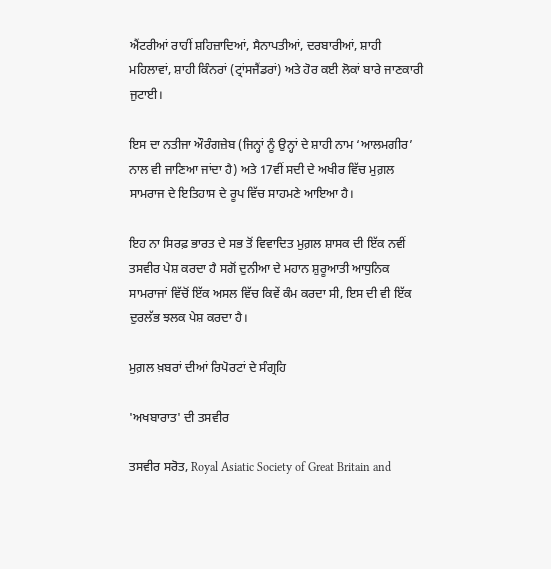ਐਂਟਰੀਆਂ ਰਾਹੀਂ ਸ਼ਹਿਜ਼ਾਦਿਆਂ, ਸੈਨਾਪਤੀਆਂ, ਦਰਬਾਰੀਆਂ, ਸ਼ਾਹੀ ਮਹਿਲਾਵਾਂ, ਸ਼ਾਹੀ ਕਿੰਨਰਾਂ (ਟ੍ਰਾਂਸਜੈਂਡਰਾਂ) ਅਤੇ ਹੋਰ ਕਈ ਲੋਕਾਂ ਬਾਰੇ ਜਾਣਕਾਰੀ ਜੁਟਾਈ।

ਇਸ ਦਾ ਨਤੀਜਾ ਔਰੰਗਜ਼ੇਬ (ਜਿਨ੍ਹਾਂ ਨੂੰ ਉਨ੍ਹਾਂ ਦੇ ਸ਼ਾਹੀ ਨਾਮ ‘ਆਲਮਗੀਰ’ ਨਾਲ ਵੀ ਜਾਣਿਆ ਜਾਂਦਾ ਹੈ) ਅਤੇ 17ਵੀਂ ਸਦੀ ਦੇ ਅਖੀਰ ਵਿੱਚ ਮੁਗ਼ਲ ਸਾਮਰਾਜ ਦੇ ਇਤਿਹਾਸ ਦੇ ਰੂਪ ਵਿੱਚ ਸਾਹਮਣੇ ਆਇਆ ਹੈ।

ਇਹ ਨਾ ਸਿਰਫ਼ ਭਾਰਤ ਦੇ ਸਭ ਤੋਂ ਵਿਵਾਦਿਤ ਮੁਗ਼ਲ ਸ਼ਾਸਕ ਦੀ ਇੱਕ ਨਵੀਂ ਤਸਵੀਰ ਪੇਸ਼ ਕਰਦਾ ਹੈ ਸਗੋਂ ਦੁਨੀਆ ਦੇ ਮਹਾਨ ਸ਼ੁਰੂਆਤੀ ਆਧੁਨਿਕ ਸਾਮਰਾਜਾਂ ਵਿੱਚੋਂ ਇੱਕ ਅਸਲ ਵਿੱਚ ਕਿਵੇਂ ਕੰਮ ਕਰਦਾ ਸੀ, ਇਸ ਦੀ ਵੀ ਇੱਕ ਦੁਰਲੱਭ ਝਲਕ ਪੇਸ਼ ਕਰਦਾ ਹੈ।

ਮੁਗ਼ਲ ਖ਼ਬਰਾਂ ਦੀਆਂ ਰਿਪੋਰਟਾਂ ਦੇ ਸੰਗ੍ਰਹਿ

'ਅਖਬਾਰਾਤ' ਦੀ ਤਸਵੀਰ

ਤਸਵੀਰ ਸਰੋਤ, Royal Asiatic Society of Great Britain and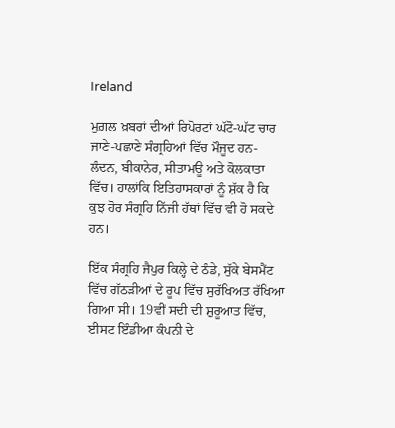Ireland

ਮੁਗ਼ਲ ਖ਼ਬਰਾਂ ਦੀਆਂ ਰਿਪੋਰਟਾਂ ਘੱਟੋ-ਘੱਟ ਚਾਰ ਜਾਣੇ-ਪਛਾਣੇ ਸੰਗ੍ਰਹਿਆਂ ਵਿੱਚ ਮੌਜੂਦ ਹਨ- ਲੰਦਨ, ਬੀਕਾਨੇਰ, ਸੀਤਾਮਊ ਅਤੇ ਕੋਲਕਾਤਾ ਵਿੱਚ। ਹਾਲਾਂਕਿ ਇਤਿਹਾਸਕਾਰਾਂ ਨੂੰ ਸ਼ੱਕ ਹੈ ਕਿ ਕੁਝ ਹੋਰ ਸੰਗ੍ਰਹਿ ਨਿੱਜੀ ਹੱਥਾਂ ਵਿੱਚ ਵੀ ਹੋ ਸਕਦੇ ਹਨ।

ਇੱਕ ਸੰਗ੍ਰਹਿ ਜੈਪੁਰ ਕਿਲ੍ਹੇ ਦੇ ਠੰਡੇ, ਸੁੱਕੇ ਬੇਸਮੈਂਟ ਵਿੱਚ ਗੱਠੜੀਆਂ ਦੇ ਰੂਪ ਵਿੱਚ ਸੁਰੱਖਿਅਤ ਰੱਖਿਆ ਗਿਆ ਸੀ। 19ਵੀਂ ਸਦੀ ਦੀ ਸ਼ੁਰੂਆਤ ਵਿੱਚ, ਈਸਟ ਇੰਡੀਆ ਕੰਪਨੀ ਦੇ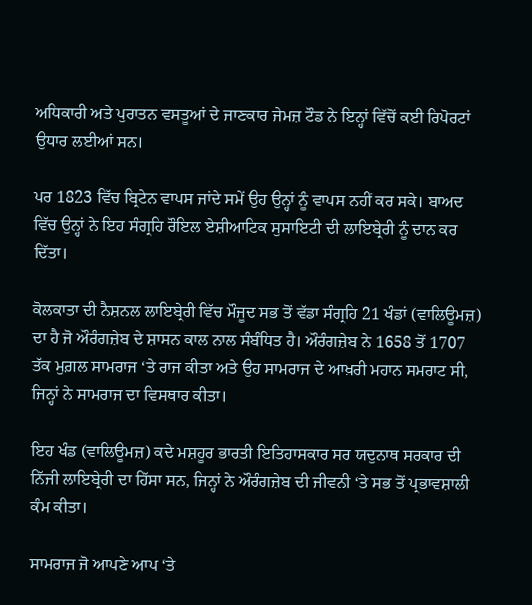ਅਧਿਕਾਰੀ ਅਤੇ ਪੁਰਾਤਨ ਵਸਤੂਆਂ ਦੇ ਜਾਣਕਾਰ ਜੇਮਜ਼ ਟੌਡ ਨੇ ਇਨ੍ਹਾਂ ਵਿੱਚੋਂ ਕਈ ਰਿਪੋਰਟਾਂ ਉਧਾਰ ਲਈਆਂ ਸਨ।

ਪਰ 1823 ਵਿੱਚ ਬ੍ਰਿਟੇਨ ਵਾਪਸ ਜਾਂਦੇ ਸਮੇਂ ਉਹ ਉਨ੍ਹਾਂ ਨੂੰ ਵਾਪਸ ਨਹੀਂ ਕਰ ਸਕੇ। ਬਾਅਦ ਵਿੱਚ ਉਨ੍ਹਾਂ ਨੇ ਇਹ ਸੰਗ੍ਰਹਿ ਰੌਇਲ ਏਸ਼ੀਆਟਿਕ ਸੁਸਾਇਟੀ ਦੀ ਲਾਇਬ੍ਰੇਰੀ ਨੂੰ ਦਾਨ ਕਰ ਦਿੱਤਾ।

ਕੋਲਕਾਤਾ ਦੀ ਨੈਸ਼ਨਲ ਲਾਇਬ੍ਰੇਰੀ ਵਿੱਚ ਮੌਜੂਦ ਸਭ ਤੋਂ ਵੱਡਾ ਸੰਗ੍ਰਹਿ 21 ਖੰਡਾਂ (ਵਾਲਿਊਮਜ਼) ਦਾ ਹੈ ਜੋ ਔਰੰਗਜ਼ੇਬ ਦੇ ਸ਼ਾਸਨ ਕਾਲ ਨਾਲ ਸੰਬੰਧਿਤ ਹੈ। ਔਰੰਗਜ਼ੇਬ ਨੇ 1658 ਤੋਂ 1707 ਤੱਕ ਮੁਗ਼ਲ ਸਾਮਰਾਜ ‘ਤੇ ਰਾਜ ਕੀਤਾ ਅਤੇ ਉਹ ਸਾਮਰਾਜ ਦੇ ਆਖ਼ਰੀ ਮਹਾਨ ਸਮਰਾਟ ਸੀ, ਜਿਨ੍ਹਾਂ ਨੇ ਸਾਮਰਾਜ ਦਾ ਵਿਸਥਾਰ ਕੀਤਾ।

ਇਹ ਖੰਡ (ਵਾਲਿਊਮਜ਼) ਕਦੇ ਮਸ਼ਹੂਰ ਭਾਰਤੀ ਇਤਿਹਾਸਕਾਰ ਸਰ ਯਦੁਨਾਥ ਸਰਕਾਰ ਦੀ ਨਿੱਜੀ ਲਾਇਬ੍ਰੇਰੀ ਦਾ ਹਿੱਸਾ ਸਨ, ਜਿਨ੍ਹਾਂ ਨੇ ਔਰੰਗਜ਼ੇਬ ਦੀ ਜੀਵਨੀ ‘ਤੇ ਸਭ ਤੋਂ ਪ੍ਰਭਾਵਸ਼ਾਲੀ ਕੰਮ ਕੀਤਾ।

ਸਾਮਰਾਜ ਜੋ ਆਪਣੇ ਆਪ ‘ਤੇ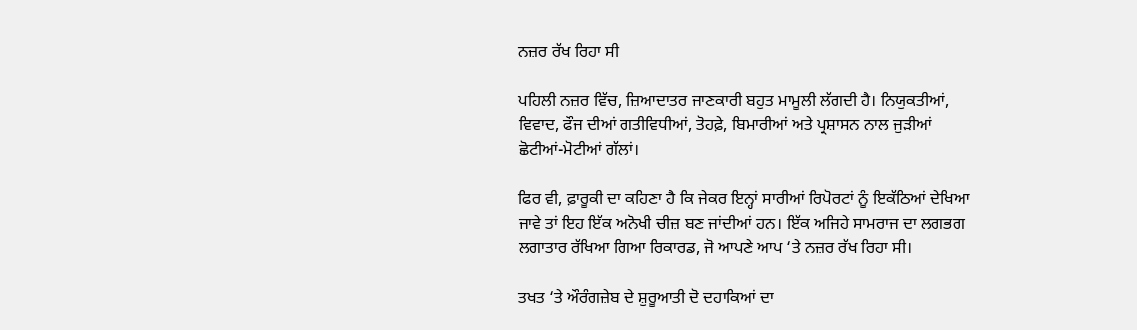ਨਜ਼ਰ ਰੱਖ ਰਿਹਾ ਸੀ

ਪਹਿਲੀ ਨਜ਼ਰ ਵਿੱਚ, ਜ਼ਿਆਦਾਤਰ ਜਾਣਕਾਰੀ ਬਹੁਤ ਮਾਮੂਲੀ ਲੱਗਦੀ ਹੈ। ਨਿਯੁਕਤੀਆਂ, ਵਿਵਾਦ, ਫੌਜ ਦੀਆਂ ਗਤੀਵਿਧੀਆਂ, ਤੋਹਫ਼ੇ, ਬਿਮਾਰੀਆਂ ਅਤੇ ਪ੍ਰਸ਼ਾਸਨ ਨਾਲ ਜੁੜੀਆਂ ਛੋਟੀਆਂ-ਮੋਟੀਆਂ ਗੱਲਾਂ।

ਫਿਰ ਵੀ, ਫ਼ਾਰੂਕੀ ਦਾ ਕਹਿਣਾ ਹੈ ਕਿ ਜੇਕਰ ਇਨ੍ਹਾਂ ਸਾਰੀਆਂ ਰਿਪੋਰਟਾਂ ਨੂੰ ਇਕੱਠਿਆਂ ਦੇਖਿਆ ਜਾਵੇ ਤਾਂ ਇਹ ਇੱਕ ਅਨੋਖੀ ਚੀਜ਼ ਬਣ ਜਾਂਦੀਆਂ ਹਨ। ਇੱਕ ਅਜਿਹੇ ਸਾਮਰਾਜ ਦਾ ਲਗਭਗ ਲਗਾਤਾਰ ਰੱਖਿਆ ਗਿਆ ਰਿਕਾਰਡ, ਜੋ ਆਪਣੇ ਆਪ ‘ਤੇ ਨਜ਼ਰ ਰੱਖ ਰਿਹਾ ਸੀ।

ਤਖਤ ‘ਤੇ ਔਰੰਗਜ਼ੇਬ ਦੇ ਸ਼ੁਰੂਆਤੀ ਦੋ ਦਹਾਕਿਆਂ ਦਾ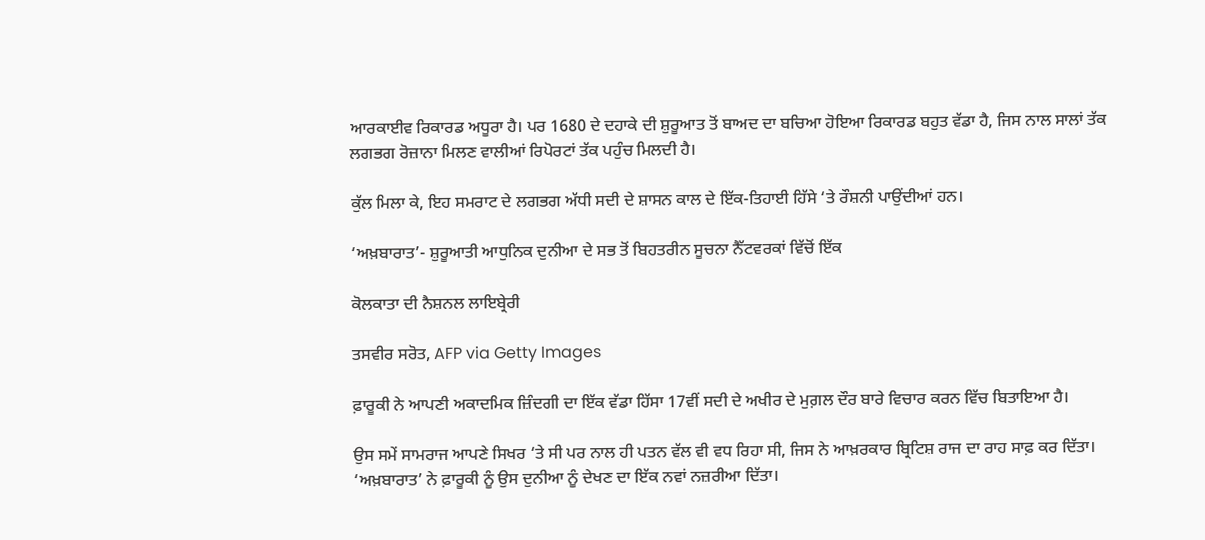ਆਰਕਾਈਵ ਰਿਕਾਰਡ ਅਧੂਰਾ ਹੈ। ਪਰ 1680 ਦੇ ਦਹਾਕੇ ਦੀ ਸ਼ੁਰੂਆਤ ਤੋਂ ਬਾਅਦ ਦਾ ਬਚਿਆ ਹੋਇਆ ਰਿਕਾਰਡ ਬਹੁਤ ਵੱਡਾ ਹੈ, ਜਿਸ ਨਾਲ ਸਾਲਾਂ ਤੱਕ ਲਗਭਗ ਰੋਜ਼ਾਨਾ ਮਿਲਣ ਵਾਲੀਆਂ ਰਿਪੋਰਟਾਂ ਤੱਕ ਪਹੁੰਚ ਮਿਲਦੀ ਹੈ।

ਕੁੱਲ ਮਿਲਾ ਕੇ, ਇਹ ਸਮਰਾਟ ਦੇ ਲਗਭਗ ਅੱਧੀ ਸਦੀ ਦੇ ਸ਼ਾਸਨ ਕਾਲ ਦੇ ਇੱਕ-ਤਿਹਾਈ ਹਿੱਸੇ ‘ਤੇ ਰੌਸ਼ਨੀ ਪਾਉਂਦੀਆਂ ਹਨ।

‘ਅਖ਼ਬਾਰਾਤ’- ਸ਼ੁਰੂਆਤੀ ਆਧੁਨਿਕ ਦੁਨੀਆ ਦੇ ਸਭ ਤੋਂ ਬਿਹਤਰੀਨ ਸੂਚਨਾ ਨੈੱਟਵਰਕਾਂ ਵਿੱਚੋਂ ਇੱਕ

ਕੋਲਕਾਤਾ ਦੀ ਨੈਸ਼ਨਲ ਲਾਇਬ੍ਰੇਰੀ

ਤਸਵੀਰ ਸਰੋਤ, AFP via Getty Images

ਫ਼ਾਰੂਕੀ ਨੇ ਆਪਣੀ ਅਕਾਦਮਿਕ ਜ਼ਿੰਦਗੀ ਦਾ ਇੱਕ ਵੱਡਾ ਹਿੱਸਾ 17ਵੀਂ ਸਦੀ ਦੇ ਅਖੀਰ ਦੇ ਮੁਗ਼ਲ ਦੌਰ ਬਾਰੇ ਵਿਚਾਰ ਕਰਨ ਵਿੱਚ ਬਿਤਾਇਆ ਹੈ।

ਉਸ ਸਮੇਂ ਸਾਮਰਾਜ ਆਪਣੇ ਸਿਖਰ ‘ਤੇ ਸੀ ਪਰ ਨਾਲ ਹੀ ਪਤਨ ਵੱਲ ਵੀ ਵਧ ਰਿਹਾ ਸੀ, ਜਿਸ ਨੇ ਆਖ਼ਰਕਾਰ ਬ੍ਰਿਟਿਸ਼ ਰਾਜ ਦਾ ਰਾਹ ਸਾਫ਼ ਕਰ ਦਿੱਤਾ। ‘ਅਖ਼ਬਾਰਾਤ’ ਨੇ ਫ਼ਾਰੂਕੀ ਨੂੰ ਉਸ ਦੁਨੀਆ ਨੂੰ ਦੇਖਣ ਦਾ ਇੱਕ ਨਵਾਂ ਨਜ਼ਰੀਆ ਦਿੱਤਾ।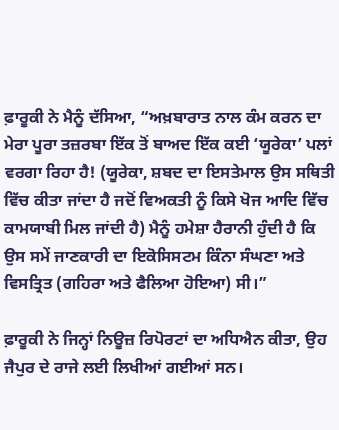ਫ਼ਾਰੂਕੀ ਨੇ ਮੈਨੂੰ ਦੱਸਿਆ, “ਅਖ਼ਬਾਰਾਤ ਨਾਲ ਕੰਮ ਕਰਨ ਦਾ ਮੇਰਾ ਪੂਰਾ ਤਜ਼ਰਬਾ ਇੱਕ ਤੋਂ ਬਾਅਦ ਇੱਕ ਕਈ ‘ਯੂਰੇਕਾ’ ਪਲਾਂ ਵਰਗਾ ਰਿਹਾ ਹੈ! (ਯੂਰੇਕਾ, ਸ਼ਬਦ ਦਾ ਇਸਤੇਮਾਲ ਉਸ ਸਥਿਤੀ ਵਿੱਚ ਕੀਤਾ ਜਾਂਦਾ ਹੈ ਜਦੋਂ ਵਿਅਕਤੀ ਨੂੰ ਕਿਸੇ ਖੋਜ ਆਦਿ ਵਿੱਚ ਕਾਮਯਾਬੀ ਮਿਲ ਜਾਂਦੀ ਹੈ) ਮੈਨੂੰ ਹਮੇਸ਼ਾ ਹੈਰਾਨੀ ਹੁੰਦੀ ਹੈ ਕਿ ਉਸ ਸਮੇਂ ਜਾਣਕਾਰੀ ਦਾ ਇਕੋਸਿਸਟਮ ਕਿੰਨਾ ਸੰਘਣਾ ਅਤੇ ਵਿਸਤ੍ਰਿਤ (ਗਹਿਰਾ ਅਤੇ ਫੈਲਿਆ ਹੋਇਆ) ਸੀ।”

ਫ਼ਾਰੂਕੀ ਨੇ ਜਿਨ੍ਹਾਂ ਨਿਊਜ਼ ਰਿਪੋਰਟਾਂ ਦਾ ਅਧਿਐਨ ਕੀਤਾ, ਉਹ ਜੈਪੁਰ ਦੇ ਰਾਜੇ ਲਈ ਲਿਖੀਆਂ ਗਈਆਂ ਸਨ।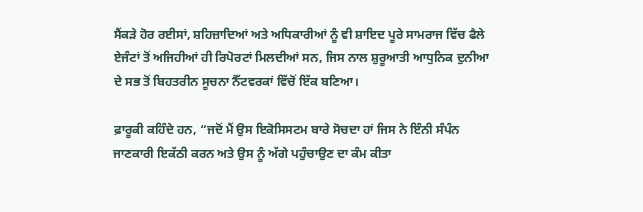ਸੈਂਕੜੇ ਹੋਰ ਰਈਸਾਂ, ਸ਼ਹਿਜ਼ਾਦਿਆਂ ਅਤੇ ਅਧਿਕਾਰੀਆਂ ਨੂੰ ਵੀ ਸ਼ਾਇਦ ਪੂਰੇ ਸਾਮਰਾਜ ਵਿੱਚ ਫੈਲੇ ਏਜੰਟਾਂ ਤੋਂ ਅਜਿਹੀਆਂ ਹੀ ਰਿਪੋਰਟਾਂ ਮਿਲਦੀਆਂ ਸਨ, ਜਿਸ ਨਾਲ ਸ਼ੁਰੂਆਤੀ ਆਧੁਨਿਕ ਦੁਨੀਆ ਦੇ ਸਭ ਤੋਂ ਬਿਹਤਰੀਨ ਸੂਚਨਾ ਨੈੱਟਵਰਕਾਂ ਵਿੱਚੋਂ ਇੱਕ ਬਣਿਆ।

ਫ਼ਾਰੂਕੀ ਕਹਿੰਦੇ ਹਨ, “ਜਦੋਂ ਮੈਂ ਉਸ ਇਕੋਸਿਸਟਮ ਬਾਰੇ ਸੋਚਦਾ ਹਾਂ ਜਿਸ ਨੇ ਇੰਨੀ ਸੰਪੰਨ ਜਾਣਕਾਰੀ ਇਕੱਠੀ ਕਰਨ ਅਤੇ ਉਸ ਨੂੰ ਅੱਗੇ ਪਹੁੰਚਾਉਣ ਦਾ ਕੰਮ ਕੀਤਾ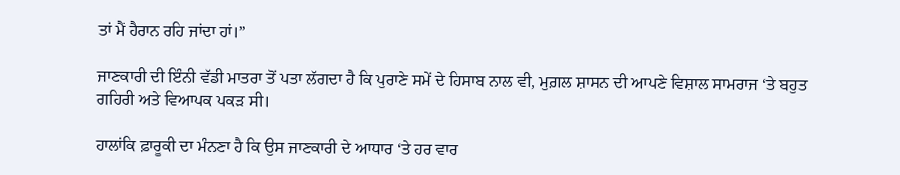ਤਾਂ ਮੈਂ ਹੈਰਾਨ ਰਹਿ ਜਾਂਦਾ ਹਾਂ।”

ਜਾਣਕਾਰੀ ਦੀ ਇੰਨੀ ਵੱਡੀ ਮਾਤਰਾ ਤੋਂ ਪਤਾ ਲੱਗਦਾ ਹੈ ਕਿ ਪੁਰਾਣੇ ਸਮੇਂ ਦੇ ਹਿਸਾਬ ਨਾਲ ਵੀ, ਮੁਗ਼ਲ ਸ਼ਾਸਨ ਦੀ ਆਪਣੇ ਵਿਸ਼ਾਲ ਸਾਮਰਾਜ ‘ਤੇ ਬਹੁਤ ਗਹਿਰੀ ਅਤੇ ਵਿਆਪਕ ਪਕੜ ਸੀ।

ਹਾਲਾਂਕਿ ਫ਼ਾਰੂਕੀ ਦਾ ਮੰਨਣਾ ਹੈ ਕਿ ਉਸ ਜਾਣਕਾਰੀ ਦੇ ਆਧਾਰ ‘ਤੇ ਹਰ ਵਾਰ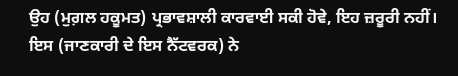ਉਹ (ਮੁਗ਼ਲ ਹਕੂਮਤ) ਪ੍ਰਭਾਵਸ਼ਾਲੀ ਕਾਰਵਾਈ ਸਕੀ ਹੋਵੇ, ਇਹ ਜ਼ਰੂਰੀ ਨਹੀਂ। ਇਸ (ਜਾਣਕਾਰੀ ਦੇ ਇਸ ਨੈੱਟਵਰਕ) ਨੇ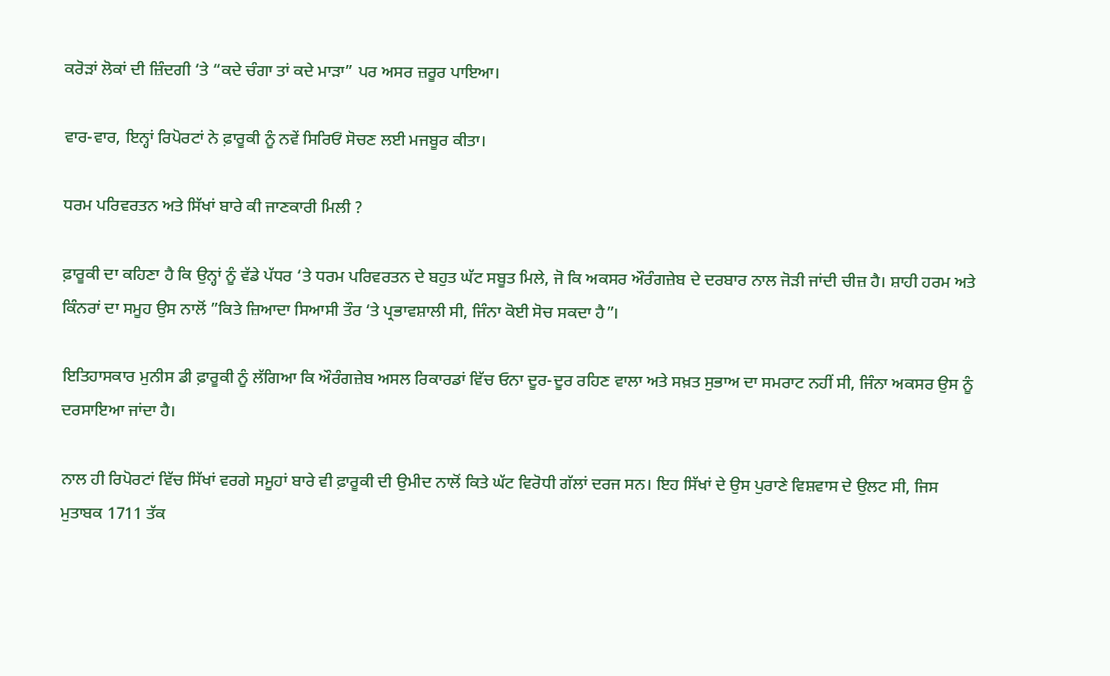ਕਰੋੜਾਂ ਲੋਕਾਂ ਦੀ ਜ਼ਿੰਦਗੀ ‘ਤੇ “ਕਦੇ ਚੰਗਾ ਤਾਂ ਕਦੇ ਮਾੜਾ” ਪਰ ਅਸਰ ਜ਼ਰੂਰ ਪਾਇਆ।

ਵਾਰ-ਵਾਰ, ਇਨ੍ਹਾਂ ਰਿਪੋਰਟਾਂ ਨੇ ਫ਼ਾਰੂਕੀ ਨੂੰ ਨਵੇਂ ਸਿਰਿਓਂ ਸੋਚਣ ਲਈ ਮਜਬੂਰ ਕੀਤਾ।

ਧਰਮ ਪਰਿਵਰਤਨ ਅਤੇ ਸਿੱਖਾਂ ਬਾਰੇ ਕੀ ਜਾਣਕਾਰੀ ਮਿਲੀ ?

ਫ਼ਾਰੂਕੀ ਦਾ ਕਹਿਣਾ ਹੈ ਕਿ ਉਨ੍ਹਾਂ ਨੂੰ ਵੱਡੇ ਪੱਧਰ ‘ਤੇ ਧਰਮ ਪਰਿਵਰਤਨ ਦੇ ਬਹੁਤ ਘੱਟ ਸਬੂਤ ਮਿਲੇ, ਜੋ ਕਿ ਅਕਸਰ ਔਰੰਗਜ਼ੇਬ ਦੇ ਦਰਬਾਰ ਨਾਲ ਜੋੜੀ ਜਾਂਦੀ ਚੀਜ਼ ਹੈ। ਸ਼ਾਹੀ ਹਰਮ ਅਤੇ ਕਿੰਨਰਾਂ ਦਾ ਸਮੂਹ ਉਸ ਨਾਲੋਂ ”ਕਿਤੇ ਜ਼ਿਆਦਾ ਸਿਆਸੀ ਤੌਰ ‘ਤੇ ਪ੍ਰਭਾਵਸ਼ਾਲੀ ਸੀ, ਜਿੰਨਾ ਕੋਈ ਸੋਚ ਸਕਦਾ ਹੈ”।

ਇਤਿਹਾਸਕਾਰ ਮੁਨੀਸ ਡੀ ਫ਼ਾਰੂਕੀ ਨੂੰ ਲੱਗਿਆ ਕਿ ਔਰੰਗਜ਼ੇਬ ਅਸਲ ਰਿਕਾਰਡਾਂ ਵਿੱਚ ਓਨਾ ਦੂਰ-ਦੂਰ ਰਹਿਣ ਵਾਲਾ ਅਤੇ ਸਖ਼ਤ ਸੁਭਾਅ ਦਾ ਸਮਰਾਟ ਨਹੀਂ ਸੀ, ਜਿੰਨਾ ਅਕਸਰ ਉਸ ਨੂੰ ਦਰਸਾਇਆ ਜਾਂਦਾ ਹੈ।

ਨਾਲ ਹੀ ਰਿਪੋਰਟਾਂ ਵਿੱਚ ਸਿੱਖਾਂ ਵਰਗੇ ਸਮੂਹਾਂ ਬਾਰੇ ਵੀ ਫ਼ਾਰੂਕੀ ਦੀ ਉਮੀਦ ਨਾਲੋਂ ਕਿਤੇ ਘੱਟ ਵਿਰੋਧੀ ਗੱਲਾਂ ਦਰਜ ਸਨ। ਇਹ ਸਿੱਖਾਂ ਦੇ ਉਸ ਪੁਰਾਣੇ ਵਿਸ਼ਵਾਸ ਦੇ ਉਲਟ ਸੀ, ਜਿਸ ਮੁਤਾਬਕ 1711 ਤੱਕ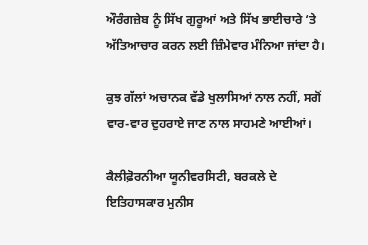ਔਰੰਗਜ਼ੇਬ ਨੂੰ ਸਿੱਖ ਗੁਰੂਆਂ ਅਤੇ ਸਿੱਖ ਭਾਈਚਾਰੇ ‘ਤੇ ਅੱਤਿਆਚਾਰ ਕਰਨ ਲਈ ਜ਼ਿੰਮੇਵਾਰ ਮੰਨਿਆ ਜਾਂਦਾ ਹੈ।

ਕੁਝ ਗੱਲਾਂ ਅਚਾਨਕ ਵੱਡੇ ਖੁਲਾਸਿਆਂ ਨਾਲ ਨਹੀਂ, ਸਗੋਂ ਵਾਰ-ਵਾਰ ਦੁਹਰਾਏ ਜਾਣ ਨਾਲ ਸਾਹਮਣੇ ਆਈਆਂ।

ਕੈਲੀਫ਼ੋਰਨੀਆ ਯੂਨੀਵਰਸਿਟੀ, ਬਰਕਲੇ ਦੇ ਇਤਿਹਾਸਕਾਰ ਮੁਨੀਸ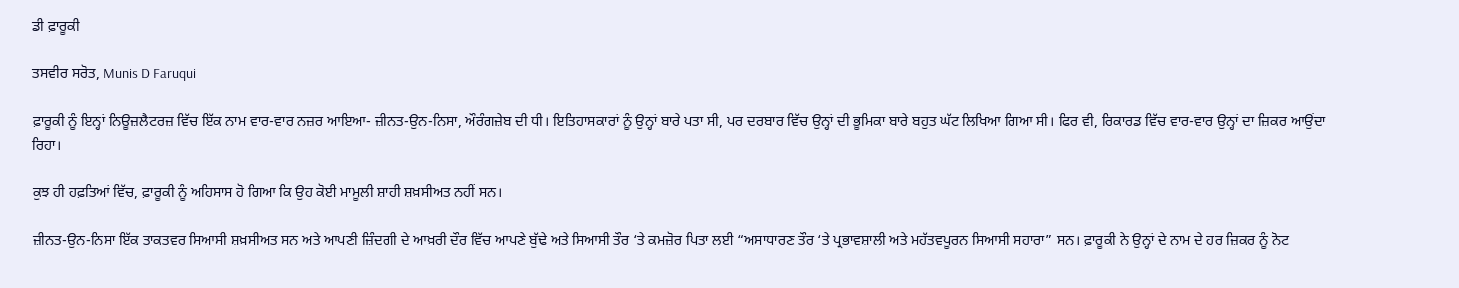ਡੀ ਫ਼ਾਰੂਕੀ

ਤਸਵੀਰ ਸਰੋਤ, Munis D Faruqui

ਫ਼ਾਰੂਕੀ ਨੂੰ ਇਨ੍ਹਾਂ ਨਿਊਜ਼ਲੈਟਰਜ਼ ਵਿੱਚ ਇੱਕ ਨਾਮ ਵਾਰ-ਵਾਰ ਨਜ਼ਰ ਆਇਆ- ਜ਼ੀਨਤ-ਉਨ-ਨਿਸਾ, ਔਰੰਗਜ਼ੇਬ ਦੀ ਧੀ। ਇਤਿਹਾਸਕਾਰਾਂ ਨੂੰ ਉਨ੍ਹਾਂ ਬਾਰੇ ਪਤਾ ਸੀ, ਪਰ ਦਰਬਾਰ ਵਿੱਚ ਉਨ੍ਹਾਂ ਦੀ ਭੂਮਿਕਾ ਬਾਰੇ ਬਹੁਤ ਘੱਟ ਲਿਖਿਆ ਗਿਆ ਸੀ। ਫਿਰ ਵੀ, ਰਿਕਾਰਡ ਵਿੱਚ ਵਾਰ-ਵਾਰ ਉਨ੍ਹਾਂ ਦਾ ਜ਼ਿਕਰ ਆਉਂਦਾ ਰਿਹਾ।

ਕੁਝ ਹੀ ਹਫ਼ਤਿਆਂ ਵਿੱਚ, ਫ਼ਾਰੂਕੀ ਨੂੰ ਅਹਿਸਾਸ ਹੋ ਗਿਆ ਕਿ ਉਹ ਕੋਈ ਮਾਮੂਲੀ ਸ਼ਾਹੀ ਸ਼ਖ਼ਸੀਅਤ ਨਹੀਂ ਸਨ।

ਜ਼ੀਨਤ-ਉਨ-ਨਿਸਾ ਇੱਕ ਤਾਕਤਵਰ ਸਿਆਸੀ ਸ਼ਖ਼ਸੀਅਤ ਸਨ ਅਤੇ ਆਪਣੀ ਜ਼ਿੰਦਗੀ ਦੇ ਆਖ਼ਰੀ ਦੌਰ ਵਿੱਚ ਆਪਣੇ ਬੁੱਢੇ ਅਤੇ ਸਿਆਸੀ ਤੌਰ ‘ਤੇ ਕਮਜ਼ੋਰ ਪਿਤਾ ਲਈ “ਅਸਾਧਾਰਣ ਤੌਰ ‘ਤੇ ਪ੍ਰਭਾਵਸ਼ਾਲੀ ਅਤੇ ਮਹੱਤਵਪੂਰਨ ਸਿਆਸੀ ਸਹਾਰਾ” ਸਨ। ਫ਼ਾਰੂਕੀ ਨੇ ਉਨ੍ਹਾਂ ਦੇ ਨਾਮ ਦੇ ਹਰ ਜ਼ਿਕਰ ਨੂੰ ਨੋਟ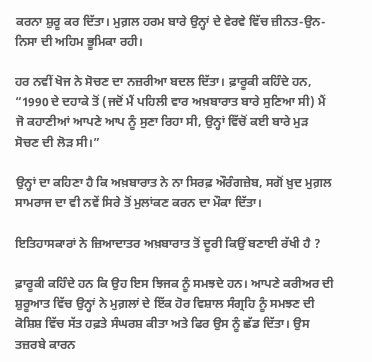ਕਰਨਾ ਸ਼ੁਰੂ ਕਰ ਦਿੱਤਾ। ਮੁਗ਼ਲ ਹਰਮ ਬਾਰੇ ਉਨ੍ਹਾਂ ਦੇ ਵੇਰਵੇ ਵਿੱਚ ਜ਼ੀਨਤ-ਉਨ-ਨਿਸਾ ਦੀ ਅਹਿਮ ਭੂਮਿਕਾ ਰਹੀ।

ਹਰ ਨਵੀਂ ਖੋਜ ਨੇ ਸੋਚਣ ਦਾ ਨਜ਼ਰੀਆ ਬਦਲ ਦਿੱਤਾ। ਫ਼ਾਰੂਕੀ ਕਹਿੰਦੇ ਹਨ, “1990 ਦੇ ਦਹਾਕੇ ਤੋਂ (ਜਦੋਂ ਮੈਂ ਪਹਿਲੀ ਵਾਰ ਅਖ਼ਬਾਰਾਤ ਬਾਰੇ ਸੁਣਿਆ ਸੀ) ਮੈਂ ਜੋ ਕਹਾਣੀਆਂ ਆਪਣੇ ਆਪ ਨੂੰ ਸੁਣਾ ਰਿਹਾ ਸੀ, ਉਨ੍ਹਾਂ ਵਿੱਚੋਂ ਕਈ ਬਾਰੇ ਮੁੜ ਸੋਚਣ ਦੀ ਲੋੜ ਸੀ।”

ਉਨ੍ਹਾਂ ਦਾ ਕਹਿਣਾ ਹੈ ਕਿ ਅਖ਼ਬਾਰਾਤ ਨੇ ਨਾ ਸਿਰਫ਼ ਔਰੰਗਜ਼ੇਬ, ਸਗੋਂ ਖ਼ੁਦ ਮੁਗ਼ਲ ਸਾਮਰਾਜ ਦਾ ਵੀ ਨਵੇਂ ਸਿਰੇ ਤੋਂ ਮੁਲਾਂਕਣ ਕਰਨ ਦਾ ਮੌਕਾ ਦਿੱਤਾ।

ਇਤਿਹਾਸਕਾਰਾਂ ਨੇ ਜ਼ਿਆਦਾਤਰ ਅਖ਼ਬਾਰਾਤ ਤੋਂ ਦੂਰੀ ਕਿਉਂ ਬਣਾਈ ਰੱਖੀ ਹੈ ?

ਫ਼ਾਰੂਕੀ ਕਹਿੰਦੇ ਹਨ ਕਿ ਉਹ ਇਸ ਝਿਜਕ ਨੂੰ ਸਮਝਦੇ ਹਨ। ਆਪਣੇ ਕਰੀਅਰ ਦੀ ਸ਼ੁਰੂਆਤ ਵਿੱਚ ਉਨ੍ਹਾਂ ਨੇ ਮੁਗ਼ਲਾਂ ਦੇ ਇੱਕ ਹੋਰ ਵਿਸ਼ਾਲ ਸੰਗ੍ਰਹਿ ਨੂੰ ਸਮਝਣ ਦੀ ਕੋਸ਼ਿਸ਼ ਵਿੱਚ ਸੱਤ ਹਫ਼ਤੇ ਸੰਘਰਸ਼ ਕੀਤਾ ਅਤੇ ਫਿਰ ਉਸ ਨੂੰ ਛੱਡ ਦਿੱਤਾ। ਉਸ ਤਜ਼ਰਬੇ ਕਾਰਨ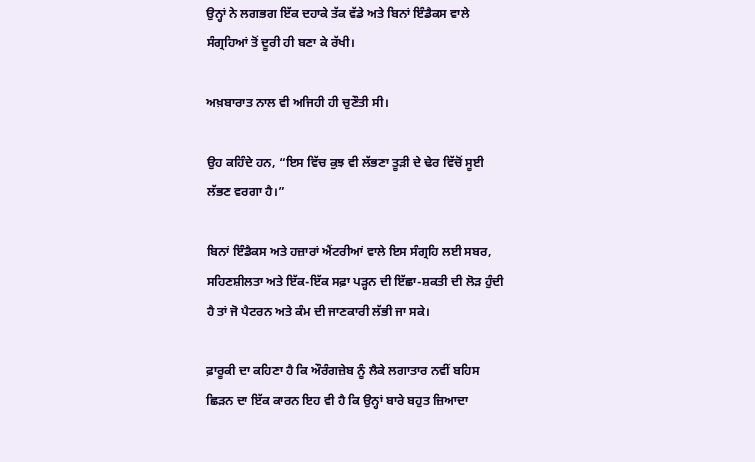ਉਨ੍ਹਾਂ ਨੇ ਲਗਭਗ ਇੱਕ ਦਹਾਕੇ ਤੱਕ ਵੱਡੇ ਅਤੇ ਬਿਨਾਂ ਇੰਡੈਕਸ ਵਾਲੇ ਸੰਗ੍ਰਹਿਆਂ ਤੋਂ ਦੂਰੀ ਹੀ ਬਣਾ ਕੇ ਰੱਖੀ।

ਅਖ਼ਬਾਰਾਤ ਨਾਲ ਵੀ ਅਜਿਹੀ ਹੀ ਚੁਣੌਤੀ ਸੀ।

ਉਹ ਕਹਿੰਦੇ ਹਨ, “ਇਸ ਵਿੱਚ ਕੁਝ ਵੀ ਲੱਭਣਾ ਤੂੜੀ ਦੇ ਢੇਰ ਵਿੱਚੋਂ ਸੂਈ ਲੱਭਣ ਵਰਗਾ ਹੈ।”

ਬਿਨਾਂ ਇੰਡੈਕਸ ਅਤੇ ਹਜ਼ਾਰਾਂ ਐਂਟਰੀਆਂ ਵਾਲੇ ਇਸ ਸੰਗ੍ਰਹਿ ਲਈ ਸਬਰ, ਸਹਿਣਸ਼ੀਲਤਾ ਅਤੇ ਇੱਕ-ਇੱਕ ਸਫ਼ਾ ਪੜ੍ਹਨ ਦੀ ਇੱਛਾ-ਸ਼ਕਤੀ ਦੀ ਲੋੜ ਹੁੰਦੀ ਹੈ ਤਾਂ ਜੋ ਪੈਟਰਨ ਅਤੇ ਕੰਮ ਦੀ ਜਾਣਕਾਰੀ ਲੱਭੀ ਜਾ ਸਕੇ।

ਫ਼ਾਰੂਕੀ ਦਾ ਕਹਿਣਾ ਹੈ ਕਿ ਔਰੰਗਜ਼ੇਬ ਨੂੰ ਲੈਕੇ ਲਗਾਤਾਰ ਨਵੀਂ ਬਹਿਸ ਛਿੜਨ ਦਾ ਇੱਕ ਕਾਰਨ ਇਹ ਵੀ ਹੈ ਕਿ ਉਨ੍ਹਾਂ ਬਾਰੇ ਬਹੁਤ ਜ਼ਿਆਦਾ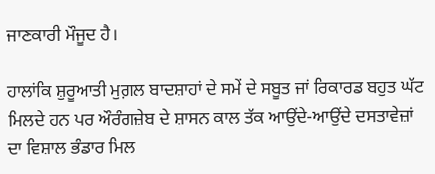ਜਾਣਕਾਰੀ ਮੌਜੂਦ ਹੈ।

ਹਾਲਾਂਕਿ ਸ਼ੁਰੂਆਤੀ ਮੁਗ਼ਲ ਬਾਦਸ਼ਾਹਾਂ ਦੇ ਸਮੇਂ ਦੇ ਸਬੂਤ ਜਾਂ ਰਿਕਾਰਡ ਬਹੁਤ ਘੱਟ ਮਿਲਦੇ ਹਨ ਪਰ ਔਰੰਗਜ਼ੇਬ ਦੇ ਸ਼ਾਸਨ ਕਾਲ ਤੱਕ ਆਉਂਦੇ-ਆਉਂਦੇ ਦਸਤਾਵੇਜ਼ਾਂ ਦਾ ਵਿਸ਼ਾਲ ਭੰਡਾਰ ਮਿਲ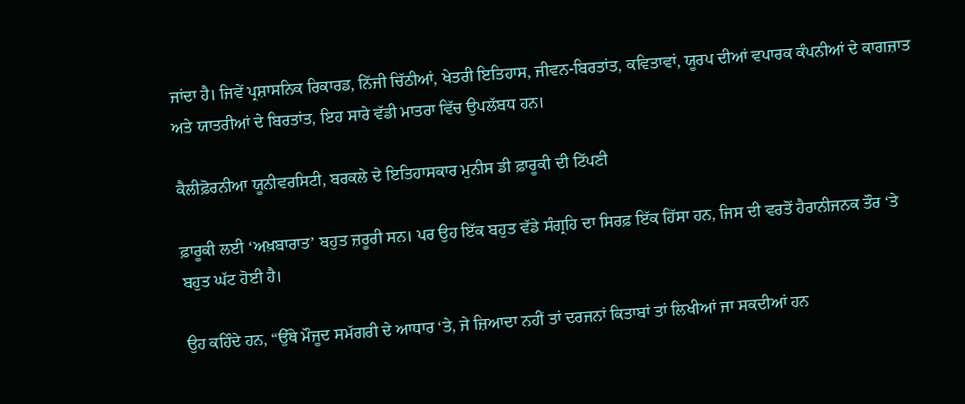ਜਾਂਦਾ ਹੈ। ਜਿਵੇਂ ਪ੍ਰਸ਼ਾਸਨਿਕ ਰਿਕਾਰਡ, ਨਿੱਜੀ ਚਿੱਠੀਆਂ, ਖੇਤਰੀ ਇਤਿਹਾਸ, ਜੀਵਨ-ਬਿਰਤਾਂਤ, ਕਵਿਤਾਵਾਂ, ਯੂਰਪ ਦੀਆਂ ਵਪਾਰਕ ਕੰਪਨੀਆਂ ਦੇ ਕਾਗਜ਼ਾਤ ਅਤੇ ਯਾਤਰੀਆਂ ਦੇ ਬਿਰਤਾਂਤ, ਇਹ ਸਾਰੇ ਵੱਡੀ ਮਾਤਰਾ ਵਿੱਚ ਉਪਲੱਬਧ ਹਨ।

ਕੈਲੀਫ਼ੋਰਨੀਆ ਯੂਨੀਵਰਸਿਟੀ, ਬਰਕਲੇ ਦੇ ਇਤਿਹਾਸਕਾਰ ਮੁਨੀਸ ਡੀ ਫ਼ਾਰੂਕੀ ਦੀ ਟਿੱਪਣੀ

ਫ਼ਾਰੂਕੀ ਲਈ ‘ਅਖ਼ਬਾਰਾਤ’ ਬਹੁਤ ਜ਼ਰੂਰੀ ਸਨ। ਪਰ ਉਹ ਇੱਕ ਬਹੁਤ ਵੱਡੇ ਸੰਗ੍ਰਹਿ ਦਾ ਸਿਰਫ਼ ਇੱਕ ਹਿੱਸਾ ਹਨ, ਜਿਸ ਦੀ ਵਰਤੋਂ ਹੈਰਾਨੀਜਨਕ ਤੌਰ ‘ਤੇ ਬਹੁਤ ਘੱਟ ਹੋਈ ਹੈ।

ਉਹ ਕਹਿੰਦੇ ਹਨ, “ਉੱਥੇ ਮੌਜੂਦ ਸਮੱਗਰੀ ਦੇ ਆਧਾਰ ‘ਤੇ, ਜੇ ਜ਼ਿਆਦਾ ਨਹੀਂ ਤਾਂ ਦਰਜਨਾਂ ਕਿਤਾਬਾਂ ਤਾਂ ਲਿਖੀਆਂ ਜਾ ਸਕਦੀਆਂ ਹਨ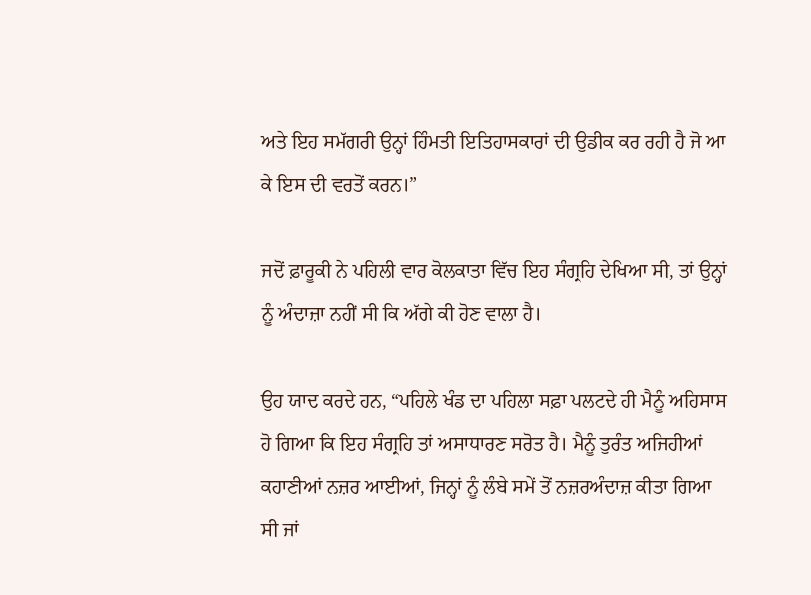ਅਤੇ ਇਹ ਸਮੱਗਰੀ ਉਨ੍ਹਾਂ ਹਿੰਮਤੀ ਇਤਿਹਾਸਕਾਰਾਂ ਦੀ ਉਡੀਕ ਕਰ ਰਹੀ ਹੈ ਜੋ ਆ ਕੇ ਇਸ ਦੀ ਵਰਤੋਂ ਕਰਨ।”

ਜਦੋਂ ਫ਼ਾਰੂਕੀ ਨੇ ਪਹਿਲੀ ਵਾਰ ਕੋਲਕਾਤਾ ਵਿੱਚ ਇਹ ਸੰਗ੍ਰਹਿ ਦੇਖਿਆ ਸੀ, ਤਾਂ ਉਨ੍ਹਾਂ ਨੂੰ ਅੰਦਾਜ਼ਾ ਨਹੀਂ ਸੀ ਕਿ ਅੱਗੇ ਕੀ ਹੋਣ ਵਾਲਾ ਹੈ।

ਉਹ ਯਾਦ ਕਰਦੇ ਹਨ, “ਪਹਿਲੇ ਖੰਡ ਦਾ ਪਹਿਲਾ ਸਫ਼ਾ ਪਲਟਦੇ ਹੀ ਮੈਨੂੰ ਅਹਿਸਾਸ ਹੋ ਗਿਆ ਕਿ ਇਹ ਸੰਗ੍ਰਹਿ ਤਾਂ ਅਸਾਧਾਰਣ ਸਰੋਤ ਹੈ। ਮੈਨੂੰ ਤੁਰੰਤ ਅਜਿਹੀਆਂ ਕਹਾਣੀਆਂ ਨਜ਼ਰ ਆਈਆਂ, ਜਿਨ੍ਹਾਂ ਨੂੰ ਲੰਬੇ ਸਮੇਂ ਤੋਂ ਨਜ਼ਰਅੰਦਾਜ਼ ਕੀਤਾ ਗਿਆ ਸੀ ਜਾਂ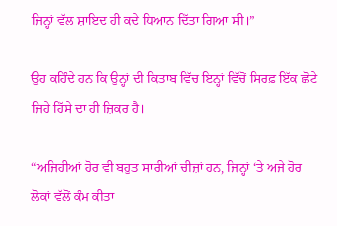ਜਿਨ੍ਹਾਂ ਵੱਲ ਸ਼ਾਇਦ ਹੀ ਕਦੇ ਧਿਆਨ ਦਿੱਤਾ ਗਿਆ ਸੀ।”

ਉਹ ਕਹਿੰਦੇ ਹਨ ਕਿ ਉਨ੍ਹਾਂ ਦੀ ਕਿਤਾਬ ਵਿੱਚ ਇਨ੍ਹਾਂ ਵਿੱਚੋਂ ਸਿਰਫ਼ ਇੱਕ ਛੋਟੇ ਜਿਹੇ ਹਿੱਸੇ ਦਾ ਹੀ ਜ਼ਿਕਰ ਹੈ।

“ਅਜਿਹੀਆਂ ਹੋਰ ਵੀ ਬਹੁਤ ਸਾਰੀਆਂ ਚੀਜ਼ਾਂ ਹਨ, ਜਿਨ੍ਹਾਂ ‘ਤੇ ਅਜੇ ਹੋਰ ਲੋਕਾਂ ਵੱਲੋਂ ਕੰਮ ਕੀਤਾ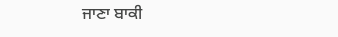ਜਾਣਾ ਬਾਕੀ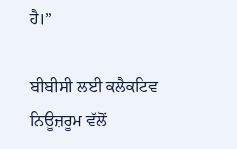ਹੈ।”

ਬੀਬੀਸੀ ਲਈ ਕਲੈਕਟਿਵ ਨਿਊਜ਼ਰੂਮ ਵੱਲੋਂ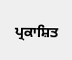ਪ੍ਰਕਾਸ਼ਿਤ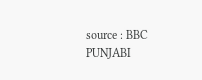source : BBC PUNJABI